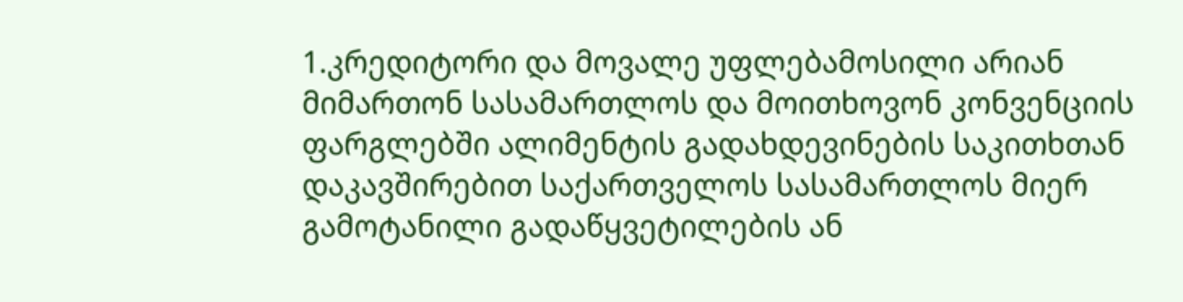1.კრედიტორი და მოვალე უფლებამოსილი არიან მიმართონ სასამართლოს და მოითხოვონ კონვენციის ფარგლებში ალიმენტის გადახდევინების საკითხთან დაკავშირებით საქართველოს სასამართლოს მიერ გამოტანილი გადაწყვეტილების ან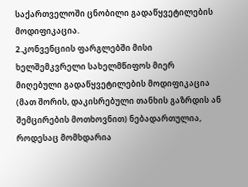საქართველოში ცნობილი გადაწყვეტილების მოდიფიკაცია.
2.კონვენციის ფარგლებში მისი ხელშემკვრელი სახელმწიფოს მიერ მიღებული გადაწყვეტილების მოდიფიკაცია (მათ შორის, დაკისრებული თანხის გაზრდის ან შემცირების მოთხოვნით) ნებადართულია, როდესაც მომხდარია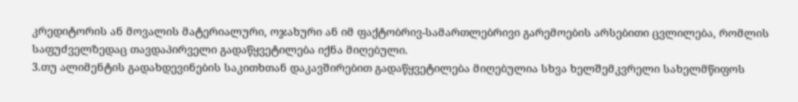კრედიტორის ან მოვალის მატერიალური, ოჯახური ან იმ ფაქტობრივ-სამართლებრივი გარემოების არსებითი ცვლილება, რომლის საფუძველზედაც თავდაპირველი გადაწყვეტილება იქნა მიღებული.
3.თუ ალიმენტის გადახდევინების საკითხთან დაკავშირებით გადაწყვეტილება მიღებულია სხვა ხელშემკვრელი სახელმწიფოს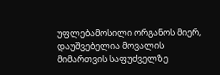უფლებამოსილი ორგანოს მიერ, დაუშვებელია მოვალის მიმართვის საფუძველზე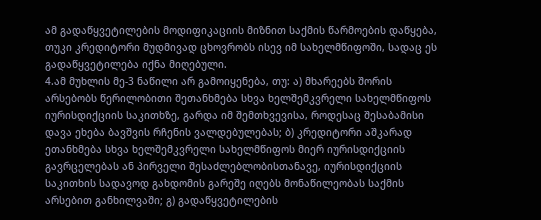ამ გადაწყვეტილების მოდიფიკაციის მიზნით საქმის წარმოების დაწყება, თუკი კრედიტორი მუდმივად ცხოვრობს ისევ იმ სახელმწიფოში, სადაც ეს გადაწყვეტილება იქნა მიღებული.
4.ამ მუხლის მე-3 ნაწილი არ გამოიყენება, თუ: ა) მხარეებს შორის არსებობს წერილობითი შეთანხმება სხვა ხელშემკვრელი სახელმწიფოს იურისდიქციის საკითხზე, გარდა იმ შემთხვევისა, როდესაც შესაბამისი დავა ეხება ბავშვის რჩენის ვალდებულებას; ბ) კრედიტორი აშკარად ეთანხმება სხვა ხელშემკვრელი სახელმწიფოს მიერ იურისდიქციის გავრცელებას ან პირველი შესაძლებლობისთანავე, იურისდიქციის საკითხის სადავოდ გახდომის გარეშე იღებს მონაწილეობას საქმის არსებით განხილვაში; გ) გადაწყვეტილების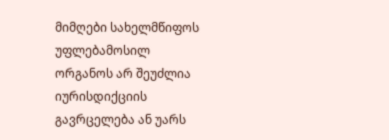მიმღები სახელმწიფოს უფლებამოსილ ორგანოს არ შეუძლია იურისდიქციის გავრცელება ან უარს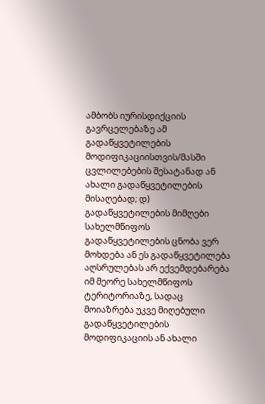ამბობს იურისდიქციის გავრცელებაზე ამ გადაწყვეტილების მოდიფიკაციისთვის/მასში ცვლილებების შესატანად ან ახალი გადაწყვეტილების მისაღებად; დ) გადაწყვეტილების მიმღები სახელმწიფოს გადაწყვეტილების ცნობა ვერ მოხდება ან ეს გადაწყვეტილება აღსრულებას არ ექვემდებარება იმ მეორე სახელმწიფოს ტერიტორიაზე, სადაც მოიაზრება უკვე მიღებული გადაწყვეტილების მოდიფიკაციის ან ახალი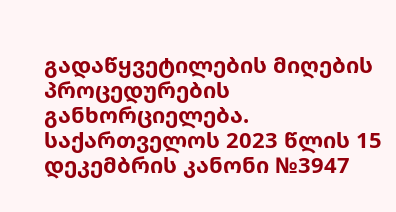გადაწყვეტილების მიღების პროცედურების განხორციელება. საქართველოს 2023 წლის 15 დეკემბრის კანონი №3947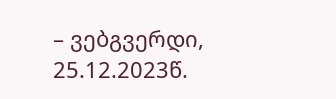– ვებგვერდი, 25.12.2023წ.